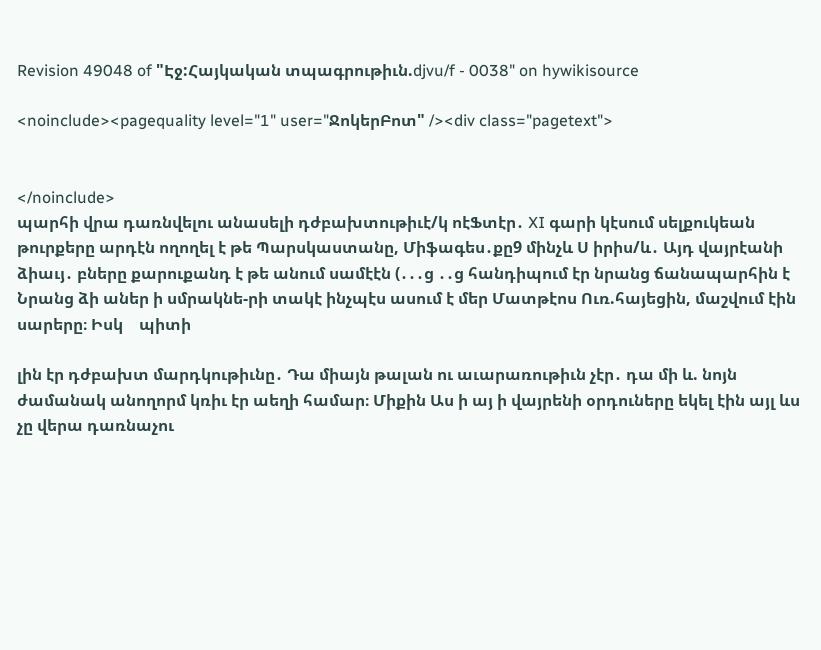Revision 49048 of "Էջ:Հայկական տպագրութիւն.djvu/f - 0038" on hywikisource

<noinclude><pagequality level="1" user="ՋոկերԲոտ" /><div class="pagetext">


</noinclude>
պարհի վրա դառնվելու անասելի դժբախտութիւէ/կ ոէՖտէր․ XI գարի կէսում սելքուկեան թուրքերը արդէն ողողել է թե Պարսկաստանը, Միֆագես․քը9 մինչև Ս իրիս/և․ Այդ վայրէանի ձիաւյ․ բները քարուքանդ է թե անում սամէէն (․․․ց ․․ց հանդիպում էր նրանց ճանապարհին է Նրանց ձի աներ ի սմրակնե-րի տակէ ինչպէս ասում է մեր Մատթէոս Ուռ.հայեցին, մաշվում էին սարերը։ Իսկ    պիտի

լին էր դժբախտ մարդկութիւնը․ Դա միայն թալան ու աւարառութիւն չէր․ դա մի և. նոյն ժամանակ անողորմ կռիւ էր աեղի համար։ Միքին Աս ի այ ի վայրենի օրդուները եկել էին այլ ևս չը վերա դառնաչու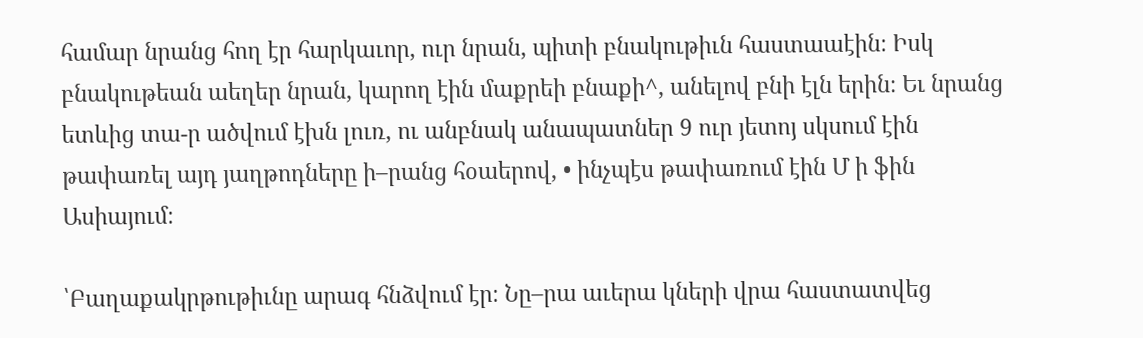համար նրանց հող էր հարկաւոր, ուր նրան, պիտի բնակութիւն հաստաաէին։ Իսկ բնակութեան աեղեր նրան, կարող էին մաքրեի բնաքի^, անելով բնի էլն երին։ Եւ նրանց ետևից տա-ր ածվում էխն լուռ, ու անբնակ անապատներ 9 ուր յետոյ սկսում էին թափառել այդ յաղթոդները ի–րանց հօաերով, • ինչպէս թափառում էին Մ ի ֆին Ասիայում։

՝Բաղաքակրթութիւնը արագ հնձվում էր։ Նը–րա աւերա կների վրա հաստատվեց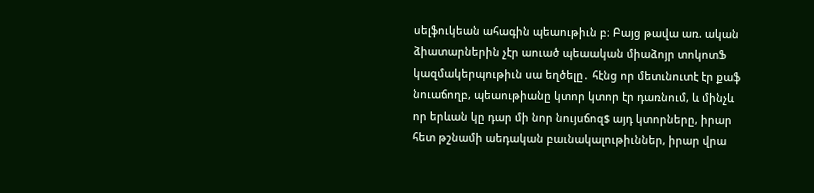սելֆուկեան ահագին պեաութիւն բ։ Բայց թավա առ. ական ձիատարներին չէր աուած պեաական միաձոյր տոկոտՖ կազմակերպութիւն սա եղծելը․ հէնց որ մետւնուտէ էր քաֆ նուաճողբ, պեաութիանը կտոր կտոր էր դառնում, և մինչև որ երևան կը դար մի նոր նույսճոզ$ այդ կտորները, իրար հետ թշնամի աեդական բաւնակալութիւններ, իրար վրա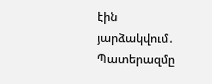էին յարձակվում․ Պատերազմը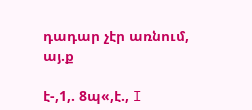դադար չէր առնում, այ.ք

է-,1,. 8պ«,է., I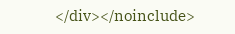</div></noinclude>